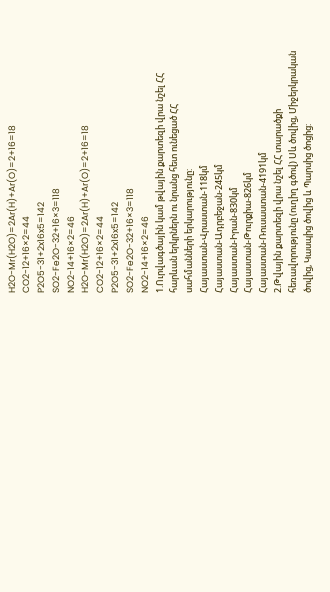H2O-Mr(H2O)=2Ar(H)+Ar(O)=2+16=18
CO2-12+16×2=44
P2O5-31+2x16x5=142
SO2-Fe2O-32+16×3=118
NO2-14+16×2=46
H2O-Mr(H2O)=2Ar(H)+Ar(O)=2+16=18
CO2-12+16×2=44
P2O5-31+2x16x5=142
SO2-Fe2O-32+16×3=118
NO2-14+16×2=46
1.Ուրվագծային կամ թվային քարտեզի վրա նշել ՀՀ հարևան երկրներն ու նրանց հետ ունեցած ՀՀ սահմանների երկարությունը:
Հայաստան-Վրաստան-118կմ
Հայաստան-Ադրբեջան-245կմ
Հայաստան-Իրան-830կմ
Հայաստան-Թուրքիա-826կմ
Հայաստան-Ռուսաստան-4191կմ
2.Թվային քարտեզի վրա նշել ՀՀ տարածքի հեռավորությունը (ուղիղ գծով) Սև ծովից, Միջերկրական ծովից, Կասպից ծովից և Պարսից ծոցից: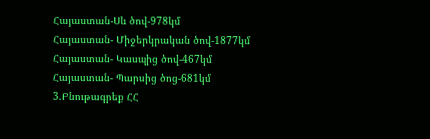Հայաստան-Սև ծով-978կմ
Հայաստան- Միջերկրական ծով-1877կմ
Հայաստան- Կասպից ծով-467կմ
Հայաստան- Պարսից ծոց-681կմ
3.Բնութագրեք ՀՀ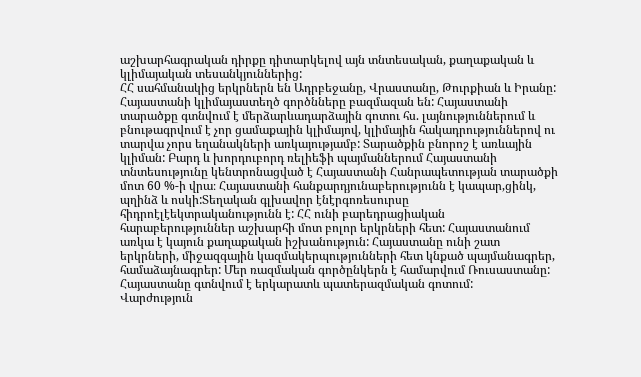աշխարհագրական դիրքը դիտարկելով այն տնտեսական, քաղաքական և կլիմայական տեսանկյուններից:
ՀՀ սահմանակից երկրներն են Ադրբեջանը, Վրաստանը, Թուրքիան և Իրանը: Հայաստանի կլիմայաստեղծ գործնները բազմազան են: Հայաստանի տարածքը գտնվում է մերձարևադարձային գոտու հս. լայնություններում և բնութագրվում է չոր ցամաքային կլիմայով, կլիմային հակադրություններով ու տարվա չորս եղանակների առկայությամբ: Տարածքին բնորոշ է առևային կլիման: Բարդ և խորդուբորդ ռելիեֆի պայմաններում Հայաստանի տնտեսությունը կենտրոնացված է Հայաստանի Հանրապետության տարածքի մոտ 60 %-ի վրա։ Հայաստանի հանքարդյունաբերությունն է կապար,ցինկ, պղինձ և ոսկի:Տեղական գլխավոր էնէրգոռեսուրսը հիդրոէլէեկտրականությունն է: ՀՀ ունի բարեդրացիական հարաբերություններ աշխարհի մոտ բոլոր երկրների հետ: Հայաստանում առկա է կայուն քաղաքական իշխանություն: Հայաստանը ունի շատ երկրների, միջազգային կազմակերպությունների հետ կնքած պայմանագրեր, համաձայնագրեր: Մեր ռազմական գործընկերն է համարվում Ռուսաստանը: Հայաստանը գտնվում է երկարատև պատերազմական գոտում:
Վարժություն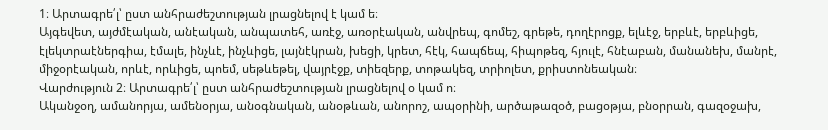1։ Արտագրե՛լ՝ ըստ անհրաժեշտության լրացնելով է կամ ե։
Այգեվետ, այժմէական, անէական, անպատեհ, առէջ, առօրէական, անվրեպ, գոմեշ, գրեթե, դողէրոցք, ելևէջ, երբևէ, երբևիցե, էլեկտրաէներգիա, էմալե, ինչևէ, ինչևիցե, լայնէկրան, խեցի, կրետ, հէկ, հապճեպ, հիպոթեզ, հյուլէ, հնէաբան, մանանեխ, մանրէ, միջօրէական, որևէ, որևիցե, պոեմ, սեթևեթել, վայրէջք, տիեզերք, տոթակեզ, տրիոլետ, քրիստոնեական։
Վարժություն 2։ Արտագրե՛լ՝ ըստ անհրաժեշտության լրացնելով օ կամ ո։
Ականջօղ, ամանորյա, ամենօրյա, անօգնական, անօթևան, անորոշ, ապօրինի, արծաթազօծ, բացօթյա, բնօրրան, գազօջախ,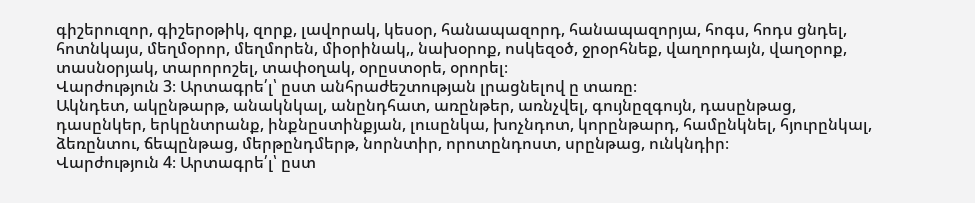գիշերուզոր, գիշերօթիկ, զորք, լավորակ, կեսօր, հանապազորդ, հանապազորյա, հոգս, հոդս ցնդել, հոտնկայս, մեղմօրոր, մեղմորեն, միօրինակ,, նախօրոք, ոսկեզօծ, ջրօրհնեք, վաղորդայն, վաղօրոք, տասնօրյակ, տարորոշել, տափօղակ, օրըստօրե, օրորել։
Վարժություն 3։ Արտագրե՛լ՝ ըստ անհրաժեշտության լրացնելով ը տառը։
Ակնդետ, ակընթարթ, անակնկալ, անընդհատ, առընթեր, առնչվել, գույնըզգույն, դասընթաց, դասընկեր, երկընտրանք, ինքնըստինքյան, լուսընկա, խոչնդոտ, կորընթարդ, համընկնել, հյուրընկալ, ձեռընտու, ճեպընթաց, մերթընդմերթ, նորնտիր, որոտընդոստ, սրընթաց, ունկնդիր։
Վարժություն 4։ Արտագրե՛լ՝ ըստ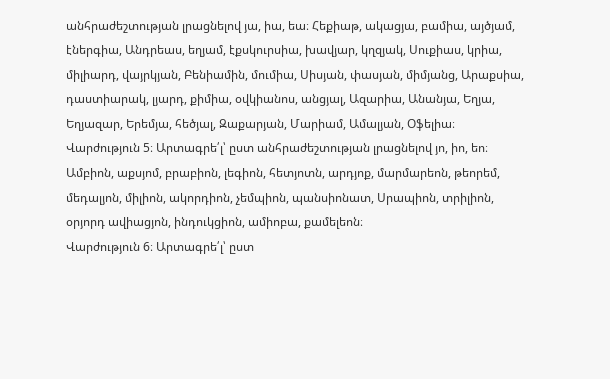անհրաժեշտության լրացնելով յա, իա, եա։ Հեքիաթ, ակացյա, բամիա, այծյամ, էներգիա, Անդրեաս, եղյամ, էքսկուրսիա, խավյար, կղզյակ, Սուքիաս, կրիա, միլիարդ, վայրկյան, Բենիամին, մումիա, Սիսյան, փասյան, միմյանց, Արաքսիա, դաստիարակ, լյարդ, քիմիա, օվկիանոս, անցյալ, Ազարիա, Անանյա, Եղյա, Եղյազար, Երեմյա, հեծյալ, Զաքարյան, Մարիամ, Ամալյան, Օֆելիա։
Վարժություն 5։ Արտագրե՛լ՝ ըստ անհրաժեշտության լրացնելով յո, իո, եո։
Ամբիոն, աքսյոմ, բրաբիոն, լեգիոն, հետյոտն, արդյոք, մարմարեոն, թեորեմ, մեդալյոն, միլիոն, ակորդիոն, չեմպիոն, պանսիոնատ, Սրապիոն, տրիլիոն, օրյորդ ավիացյոն, ինդուկցիոն, ամիոբա, քամելեոն։
Վարժություն 6։ Արտագրե՛լ՝ ըստ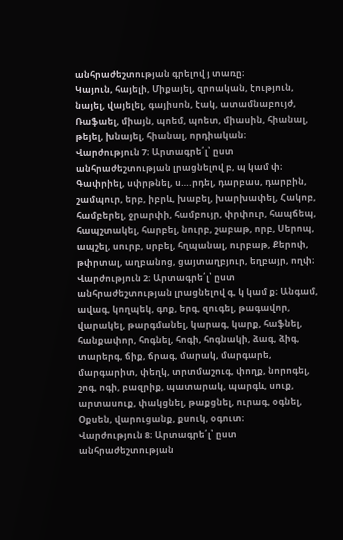անհրաժեշտության գրելով յ տառը։
Կայուն, հայելի, Միքայել, զրոական, էություն, նայել, վայելել, գայիսոն, էակ, ատամնաբույժ, Ռաֆաել, միայն, պոեմ, պոետ, միասին, հիանալ, թեյել, խնայել, հիանալ, որդիական։
Վարժություն 7։ Արտագրե՛լ՝ ըստ անհրաժեշտության լրացնելով բ, պ կամ փ։ Գափրիել, սփրթնել, ս….րդել, դարբաս, դարբին, շամպուր, երբ, իբրև, խաբել, խարխափել, Հակոբ, համբերել, ջրարփի, համբույր, փրփուր, հապճեպ, հապշտակել, հարբել, նուրբ, շաբաթ, որբ, Սերոպ, ապշել, սուրբ, սրբել, հղպանալ, ուրբաթ, Քերոփ, թփրտալ, աղբանոց, ցայտաղբյուր, եղբայր, ողփ։ Վարժություն 2։ Արտագրե՛լ՝ ըստ անհրաժեշտության լրացնելով գ, կ կամ ք։ Անգամ, ավագ, կողպեկ, գոք, երգ, զուգել, թագավոր, վարակել, թարգմանել, կարագ, կարք, հաֆնել, հանքափոր, հոգնել, հոգի, հոգնակի, ձագ, ձիգ, տարերգ, ճիք, ճրագ, մարակ, մարգարե, մարգարիտ, փեղկ, տրտմաշուգ, փողք, նորոգել, շոգ, ոգի, բազրիք, պատարակ, պարգև, սուք, արտասուք, փակցնել, թաքցնել, ուրագ, օգնել, Օքսեն, վարուցանք, քսուկ, օգուտ։
Վարժություն 8։ Արտագրե՛լ՝ ըստ անհրաժեշտության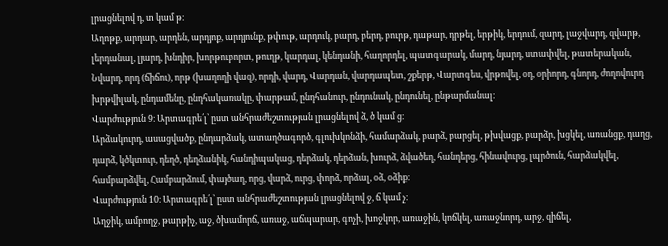լրացնելով դ, տ կամ թ։
Աղոթք, արդար, արդեն, արդյոք, արդյունք, թփութ, արդուկ, բարդ, բերդ, բուրթ, դաթար, դրթել, երթիկ, երդում, զարդ, լաջվարդ, զվարթ, լերդանալ, լյարդ, խնդիր, խորթուբորտ, թուղթ, կարդալ, կենդանի, հաղորդել, պատգարակ, մարդ, նյարդ, ստափվել, թատերական, Նվարդ, որդ (ճիճու), որթ (խաղողի վազ), որդի, վարդ, Վարդան, վարդապետ, շքերթ, Վարտգես, վրթովել, օդ, օրիորդ, գնորդ, ժողովուրդ խրթվիլակ, ընդամենը, ընդհակառակը, փարթամ, ընդհանուր, ընդունակ, ընդունել, ընթարմանալ։
Վարժություն 9։ Արտագրե՛լ՝ ըստ անհրաժեշտության լրացնելով ձ, ծ կամ ց։
Արձակուրդ, ասացվածք, ընդարձակ, ատաղծագործ, գլուխկոնձի, համարձակ, բարձ, բարցել, թխվացք, բարձր, խցկել, առանցք, դաղց, դարձ, կծկտուր, դեղծ, դեղձանիկ, հանդիպակաց, դերձակ, դերձան, խուրձ, ձվածեղ, հանդերց, հինավուրց, լպրծուն, հարձակվել, համբարձվել, Համբարձում, փայծաղ, որց, վարձ, ուրց, փորձ, որձալ, օձ, օձիք։
Վարժություն 10։ Արտագրե՛լ՝ ըստ անհրաժեշտության լրացնելով ջ, ճ կամ չ։
Աղջիկ, ամբողջ, թարթիչ, աջ, ծխամորճ, առաջ, աճպարար, գոչի, խոջկոր, առաջին, կոճկել, առաջնորդ, արջ, զիճել,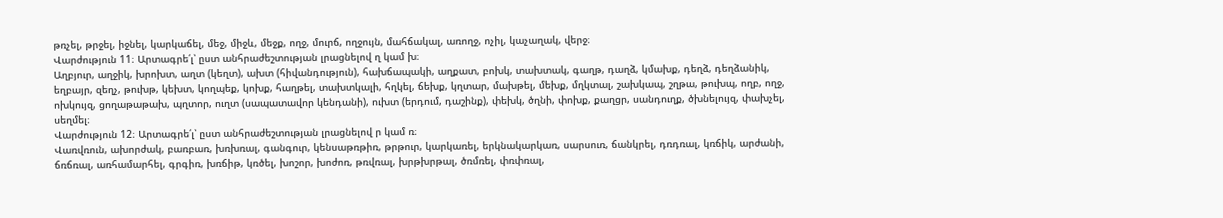թռչել, թրջել, իջնել, կարկաճել, մեջ, միջև, մեջք, ողջ, մուրճ, ողջույն, մահճակալ, առողջ, ոչիլ, կաչաղակ, վերջ։
Վարժություն 11։ Արտագրե՛լ՝ ըստ անհրաժեշտության լրացնելով ղ կամ խ։
Աղբյուր, աղջիկ, խրոխտ, աղտ (կեղտ), ախտ (հիվանդություն), հախճապակի, աղքատ, բոխկ, տախտակ, գաղթ, դաղձ, կմախք, դեղձ, դեղձանիկ, եղբայր, զեղչ, թուխթ, կեխտ, կողպեք, կոխք, հաղթել, տախտկալի, հղկել, ճեխք, կղտար, մախթել, մեխք, մղկտալ, շախկապ, շղթա, թուխպ, ողբ, ողջ, ոխկույզ, ցողաթաթախ, պղտոր, ուղտ (սապատավոր կենդանի), ուխտ (երդում, դաշինք), փեխկ, ծղնի, փոխք, քաղցր, սանդուղք, ծխնելույզ, փախչել, սեղմել։
Վարժություն 12։ Արտագրե՛լ՝ ըստ անհրաժեշտության լրացնելով ր կամ ռ։
Վառվռուն, ախորժակ, բառբառ, խռխռալ, գանգուր, կենսաթռթիռ, թրթուր, կարկառել, երկնակարկառ, սարսուռ, ճանկրել, դռդռալ, կռճիկ, արժանի, ճռճռալ, առհամարհել, գրգիռ, խռճիթ, կռծել, խոշոր, խոժոռ, թռվռալ, խրթխրթալ, ծռմռել, փռփռալ,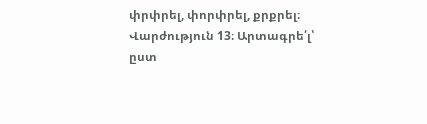փրփրել, փորփրել, քրքրել։
Վարժություն 13։ Արտագրե՛լ՝ ըստ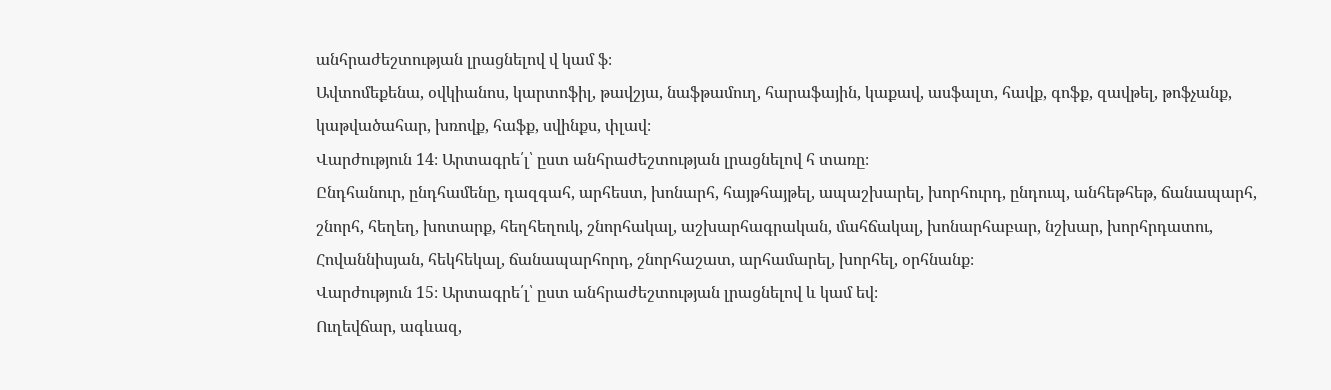անհրաժեշտության լրացնելով վ կամ ֆ։
Ավտոմեքենա, օվկիանոս, կարտոֆիլ, թավշյա, նաֆթամուղ, հարաֆային, կաքավ, ասֆալտ, հավք, գոֆք, զավթել, թոֆչանք, կաթվածահար, խռովք, հաֆք, սվինքս, փլավ։
Վարժություն 14։ Արտագրե՛լ՝ ըստ անհրաժեշտության լրացնելով հ տառը։
Ընդհանուր, ընդհամենը, դազգահ, արհեստ, խոնարհ, հայթհայթել, ապաշխարել, խորհուրդ, ընդուպ, անհեթհեթ, ճանապարհ, շնորհ, հեղեղ, խոտարք, հեղհեղուկ, շնորհակալ, աշխարհագրական, մահճակալ, խոնարհաբար, նշխար, խորհրդատու, Հովաննիսյան, հեկհեկալ, ճանապարհորդ, շնորհաշատ, արհամարել, խորհել, օրհնանք։
Վարժություն 15։ Արտագրե՛լ՝ ըստ անհրաժեշտության լրացնելով և կամ եվ։
Ուղեվճար, ագևազ,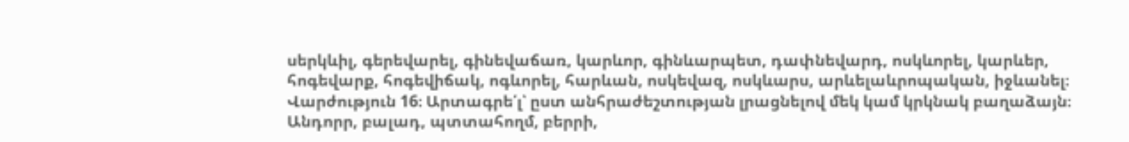սերկևիլ, գերեվարել, գինեվաճառ, կարևոր, գինևարպետ, դափնեվարդ, ոսկևորել, կարևեր, հոգեվարք, հոգեվիճակ, ոգևորել, հարևան, ոսկեվազ, ոսկևարս, արևելաևրոպական, իջևանել։
Վարժություն 16։ Արտագրե՛լ՝ ըստ անհրաժեշտության լրացնելով մեկ կամ կրկնակ բաղաձայն։
Անդորր, բալադ, պտտահողմ, բերրի,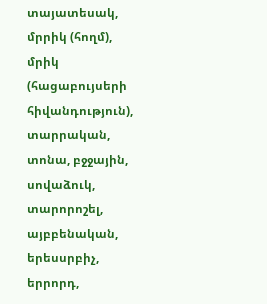տայատեսակ, մրրիկ (հողմ), մրիկ (հացաբույսերի հիվանդություն), տարրական, տոնա, բջջային, սովաձուկ, տարորոշել, այբբենական, երեսսրբիչ, երրորդ,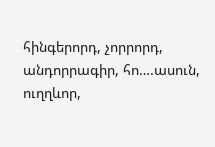հինգերորդ, չորրորդ, անդորրագիր, հո….ասուն, ուղղևոր,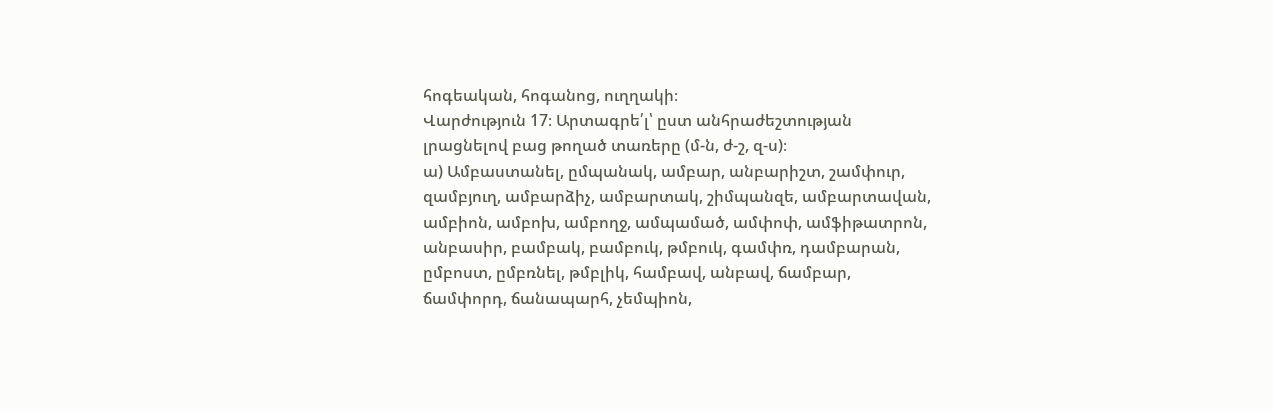հոգեական, հոգանոց, ուղղակի։
Վարժություն 17։ Արտագրե՛լ՝ ըստ անհրաժեշտության լրացնելով բաց թողած տառերը (մ-ն, ժ-շ, զ-ս)։
ա) Ամբաստանել, ըմպանակ, ամբար, անբարիշտ, շամփուր, զամբյուղ, ամբարձիչ, ամբարտակ, շիմպանզե, ամբարտավան, ամբիոն, ամբոխ, ամբողջ, ամպամած, ամփոփ, ամֆիթատրոն, անբասիր, բամբակ, բամբուկ, թմբուկ, գամփռ, դամբարան, ըմբոստ, ըմբռնել, թմբլիկ, համբավ, անբավ, ճամբար, ճամփորդ, ճանապարհ, չեմպիոն,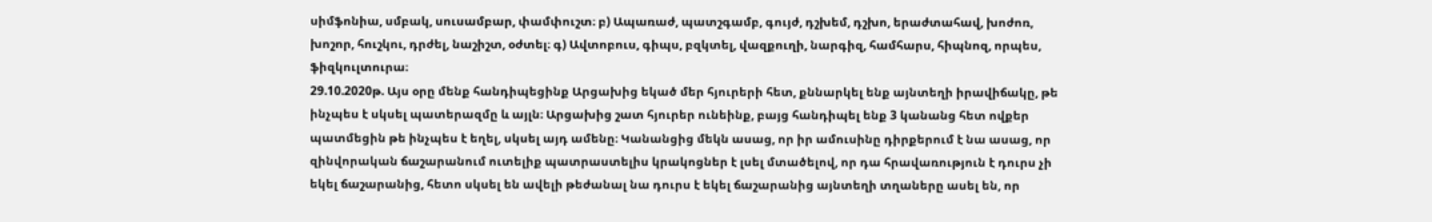սիմֆոնիա, սմբակ, սուսամբար, փամփուշտ։ բ) Ապառաժ, պատշգամբ, գույժ, դշխեմ, դշխո, երաժտահավ, խոժոռ, խոշոր, հուշկու, դրժել, նաշիշտ, օժտել։ գ) Ավտոբուս, գիպս, բզկտել, վազքուղի, նարգիզ, համհարս, հիպնոզ, որպես, ֆիզկուլտուրա։
29.10.2020թ. Այս օրը մենք հանդիպեցինք Արցախից եկած մեր հյուրերի հետ, քննարկել ենք այնտեղի իրավիճակը, թե ինչպես է սկսել պատերազմը և այլն։ Արցախից շատ հյուրեր ունեինք, բայց հանդիպել ենք 3 կանանց հետ ովքեր պատմեցին թե ինչպես է եղել, սկսել այդ ամենը։ Կանանցից մեկն ասաց, որ իր ամուսինը դիրքերում է նա ասաց, որ զինվորական ճաշարանում ուտելիք պատրաստելիս կրակոցներ է լսել մտածելով, որ դա հրավառություն է դուրս չի եկել ճաշարանից, հետո սկսել են ավելի թեժանալ նա դուրս է եկել ճաշարանից այնտեղի տղաները ասել են, որ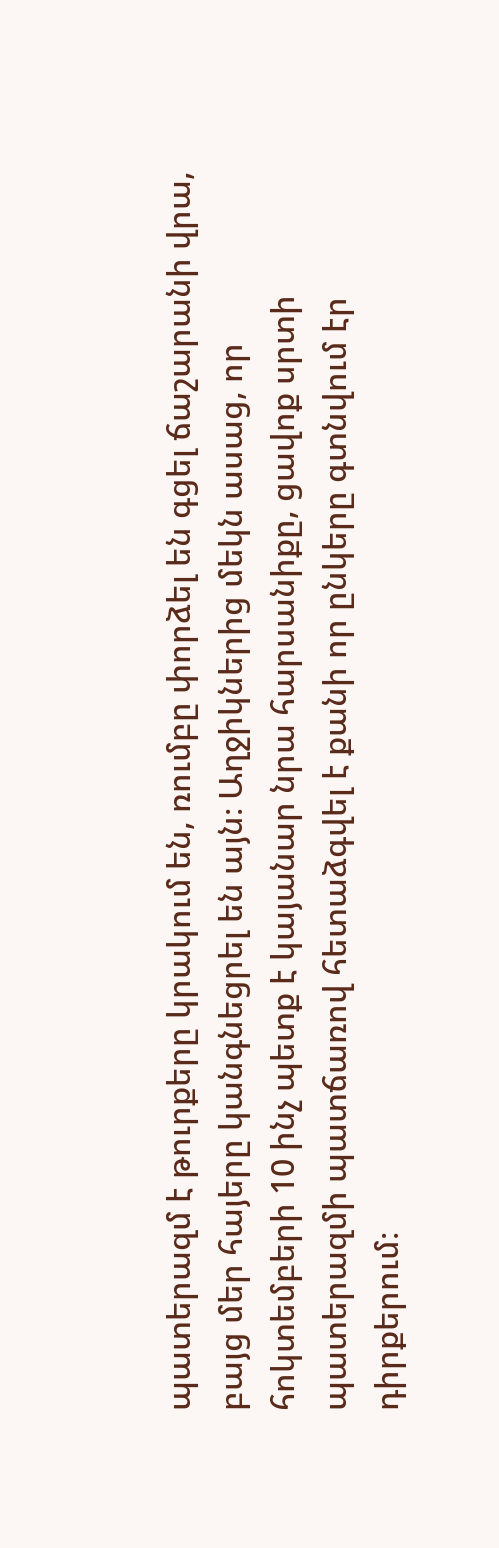պատերազմ է թուրքերը կրակում են, ռումբը փորձել են գցել ճաշարանի վրա, բայց մեր հայերը կանգնեցրել են այն։ Աղջիկներից մեկն ասաց, որ հոկտեմբերի 10 ինչ պետք է կայանար նրա հարսանիքը, ցավոք սրտի պատերազմի պատճառով հետաձգվել է քանի որ ընկերը գտնվում էր դիրքերում։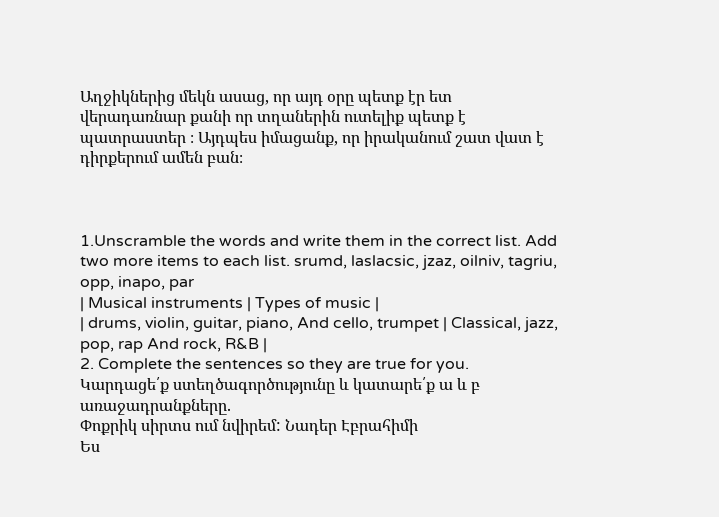Աղջիկներից մեկն ասաց, որ այդ օրը պետք էր ետ վերադառնար քանի որ տղաներին ուտելիք պետք է պատրաստեր ։ Այդպես իմացանք, որ իրականում շատ վատ է դիրքերում ամեն բան։



1.Unscramble the words and write them in the correct list. Add two more items to each list. srumd, laslacsic, jzaz, oilniv, tagriu, opp, inapo, par
| Musical instruments | Types of music |
| drums, violin, guitar, piano, And cello, trumpet | Classical, jazz, pop, rap And rock, R&B |
2. Complete the sentences so they are true for you.
Կարդացե՛ք ստեղծագործությունը և կատարե՛ք ա և բ առաջադրանքները.
Փոքրիկ սիրտս ում նվիրեմ: Նադեր Էբրահիմի
Ես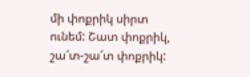մի փոքրիկ սիրտ ունեմ: Շատ փոքրիկ, շա՜տ-շա՜տ փոքրիկ: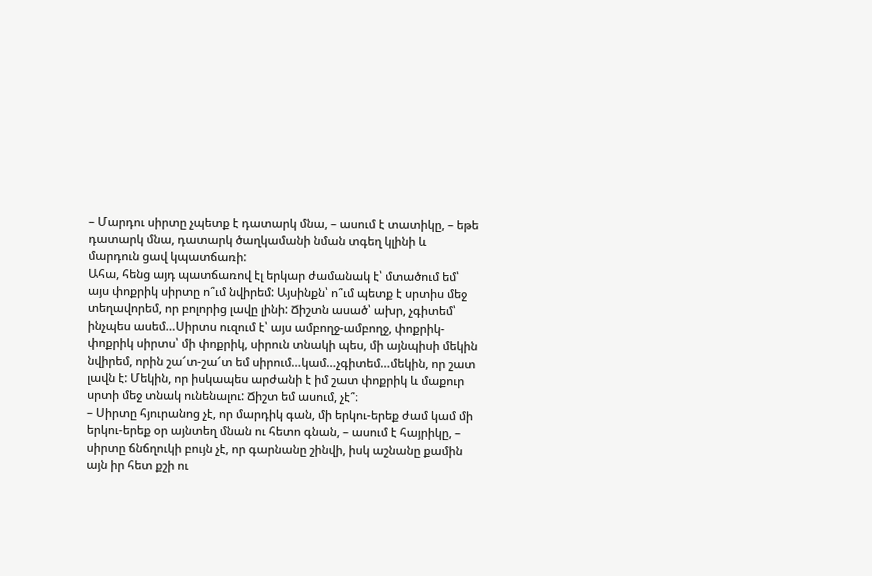– Մարդու սիրտը չպետք է դատարկ մնա, – ասում է տատիկը, – եթե դատարկ մնա, դատարկ ծաղկամանի նման տգեղ կլինի և մարդուն ցավ կպատճառի:
Ահա, հենց այդ պատճառով էլ երկար ժամանակ է՝ մտածում եմ՝ այս փոքրիկ սիրտը ո՞ւմ նվիրեմ: Այսինքն՝ ո՞ւմ պետք է սրտիս մեջ տեղավորեմ, որ բոլորից լավը լինի: Ճիշտն ասած՝ ախր, չգիտեմ՝ ինչպես ասեմ…Սիրտս ուզում է՝ այս ամբողջ-ամբողջ, փոքրիկ-փոքրիկ սիրտս՝ մի փոքրիկ, սիրուն տնակի պես, մի այնպիսի մեկին նվիրեմ, որին շա՜տ-շա՜տ եմ սիրում…կամ…չգիտեմ…մեկին, որ շատ լավն է: Մեկին, որ իսկապես արժանի է իմ շատ փոքրիկ և մաքուր սրտի մեջ տնակ ունենալու: Ճիշտ եմ ասում, չէ՞։
– Սիրտը հյուրանոց չէ, որ մարդիկ գան, մի երկու-երեք ժամ կամ մի երկու-երեք օր այնտեղ մնան ու հետո գնան, – ասում է հայրիկը, – սիրտը ճնճղուկի բույն չէ, որ գարնանը շինվի, իսկ աշնանը քամին այն իր հետ քշի ու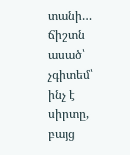տանի…
ճիշտն ասած՝ չգիտեմ՝ ինչ է սիրտը, բայց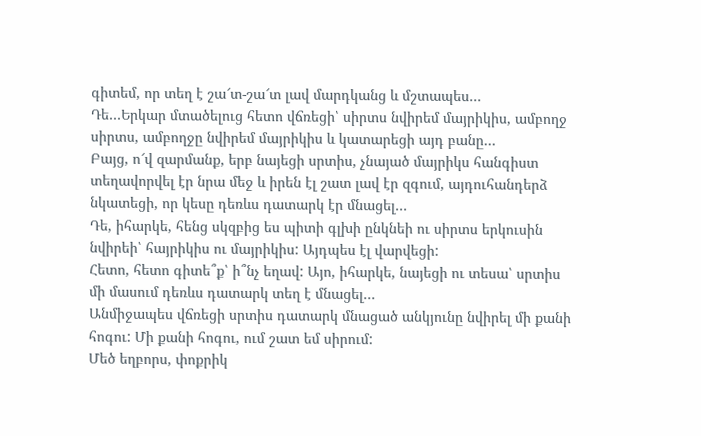գիտեմ, որ տեղ է շա՜տ-շա՜տ լավ մարդկանց և մշտապես…
Դե…Երկար մտածելուց հետո վճռեցի՝ սիրտս նվիրեմ մայրիկիս, ամբողջ սիրտս, ամբողջը նվիրեմ մայրիկիս և կատարեցի այդ բանը…
Բայց, ո՜վ զարմանք, երբ նայեցի սրտիս, չնայած մայրիկս հանգիստ տեղավորվել էր նրա մեջ և իրեն էլ շատ լավ էր զգում, այդուհանդերձ նկատեցի, որ կեսը դեռևս դատարկ էր մնացել…
Դե, իհարկե, հենց սկզբից ես պիտի գլխի ընկնեի ու սիրտս երկուսին նվիրեի՝ հայրիկիս ու մայրիկիս: Այդպես էլ վարվեցի:
Հետո, հետո գիտե՞ք՝ ի՞նչ եղավ: Այո, իհարկե, նայեցի ու տեսա՝ սրտիս մի մասում դեռևս դատարկ տեղ է մնացել…
Անմիջապես վճռեցի սրտիս դատարկ մնացած անկյունը նվիրել մի քանի հոգու: Մի քանի հոգու, ում շատ եմ սիրում:
Մեծ եղբորս, փոքրիկ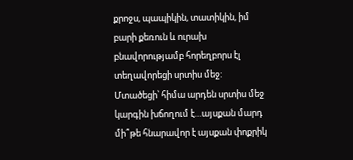քրոջս, պապիկին, տատիկին, իմ բարի քեռուն և ուրախ բնավորությամբ հորեղբորս էլ տեղավորեցի սրտիս մեջ:
Մտածեցի՝ հիմա արդեն սրտիս մեջ կարգին խճողում է…այսքան մարդ մի՞թե հնարավոր է այսքան փոքրիկ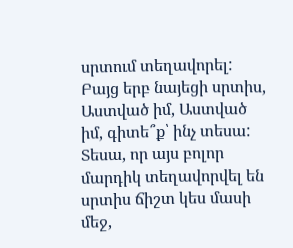սրտում տեղավորել:
Բայց երբ նայեցի սրտիս, Աստված իմ, Աստված իմ, գիտե՞ք՝ ինչ տեսա:
Տեսա, որ այս բոլոր մարդիկ տեղավորվել են սրտիս ճիշտ կես մասի մեջ,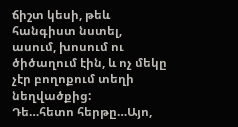ճիշտ կեսի, թեև հանգիստ նստել, ասում, խոսում ու ծիծաղում էին, և ոչ մեկը չէր բողոքում տեղի նեղվածքից:
Դե…հետո հերթը…Այո,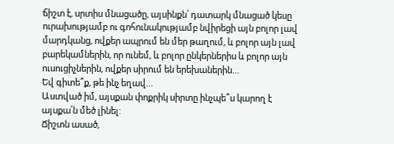ճիշտ է, սրտիս մնացածը, այսինքն՝ դատարկ մնացած կեսը ուրախությամբ ու գոհունակությամբ նվիրեցի այն բոլոր լավ մարդկանց, ովքեր ապրում են մեր թաղում, և բոլոր այն լավ բարեկամներին, որ ունեմ, և բոլոր ընկերներիս և բոլոր այն ուսուցիչներին, ովքեր սիրում են երեխաներին…
Եվ գիտե՞ք, թե ինչ եղավ…
Աստված իմ, այսքան փոքրիկ սիրտը ինչպե՞ս կարող է այսքա՛ն մեծ լինել:
Ճիշտն ասած,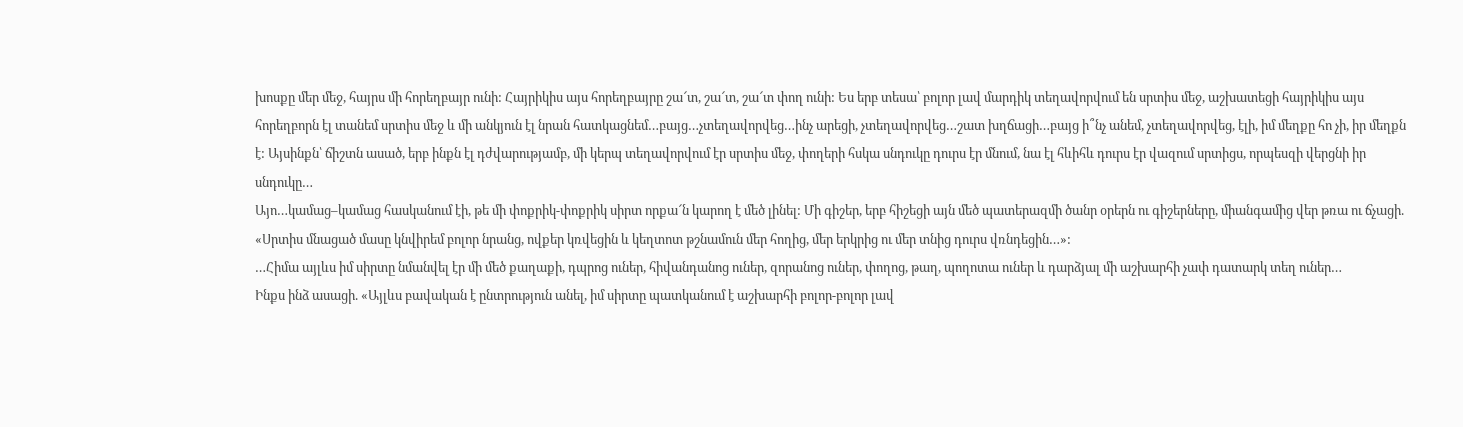խոսքը մեր մեջ, հայրս մի հորեղբայր ունի: Հայրիկիս այս հորեղբայրը շա՜տ, շա՜տ, շա՜տ փող ունի: Ես երբ տեսա՝ բոլոր լավ մարդիկ տեղավորվում են սրտիս մեջ, աշխատեցի հայրիկիս այս հորեղբորն էլ տանեմ սրտիս մեջ և մի անկյուն էլ նրան հատկացնեմ…բայց…չտեղավորվեց…ինչ արեցի, չտեղավորվեց…շատ խղճացի…բայց ի՞նչ անեմ, չտեղավորվեց, էլի, իմ մեղքը հո չի, իր մեղքն է: Այսինքն՝ ճիշտն ասած, երբ ինքն էլ դժվարությամբ, մի կերպ տեղավորվում էր սրտիս մեջ, փողերի հսկա սնդուկը դուրս էր մնում, նա էլ հևիհև դուրս էր վազում սրտիցս, որպեսզի վերցնի իր սնդուկը…
Այո…կամաց–կամաց հասկանում էի, թե մի փոքրիկ-փոքրիկ սիրտ որքա՜ն կարող է մեծ լինել: Մի գիշեր, երբ հիշեցի այն մեծ պատերազմի ծանր օրերն ու գիշերները, միանգամից վեր թռա ու ճչացի. «Սրտիս մնացած մասը կնվիրեմ բոլոր նրանց, ովքեր կռվեցին և կեղտոտ թշնամուն մեր հողից, մեր երկրից ու մեր տնից դուրս վռնդեցին…»:
…Հիմա այլևս իմ սիրտը նմանվել էր մի մեծ քաղաքի, դպրոց ուներ, հիվանդանոց ուներ, զորանոց ուներ, փողոց, թաղ, պողոտա ուներ և դարձյալ մի աշխարհի չափ դատարկ տեղ ուներ…
Ինքս ինձ ասացի. «Այլևս բավական է ընտրություն անել, իմ սիրտը պատկանում է աշխարհի բոլոր-բոլոր լավ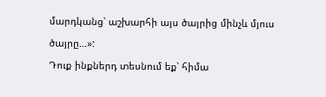մարդկանց՝ աշխարհի այս ծայրից մինչև մյուս ծայրը…»:
Դուք ինքներդ տեսնում եք՝ հիմա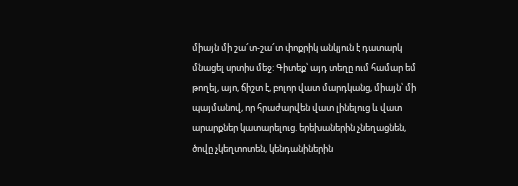միայն մի շա՜տ-շա՜տ փոքրիկ անկյուն է դատարկ մնացել սրտիս մեջ: Գիտեք՝ այդ տեղը ում համար եմ թողել, այո, ճիշտ է, բոլոր վատ մարդկանց, միայն՝ մի պայմանով, որ հրաժարվեն վատ լինելուց և վատ արարքներ կատարելուց. երեխաներին չնեղացնեն, ծովը չկեղտոտեն, կենդանիներին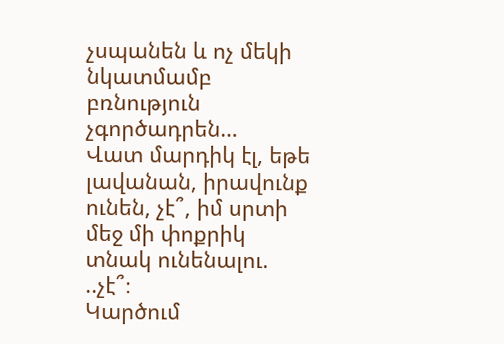չսպանեն և ոչ մեկի նկատմամբ բռնություն չգործադրեն…
Վատ մարդիկ էլ, եթե լավանան, իրավունք ունեն, չէ՞, իմ սրտի մեջ մի փոքրիկ տնակ ունենալու. ..չէ՞։
Կարծում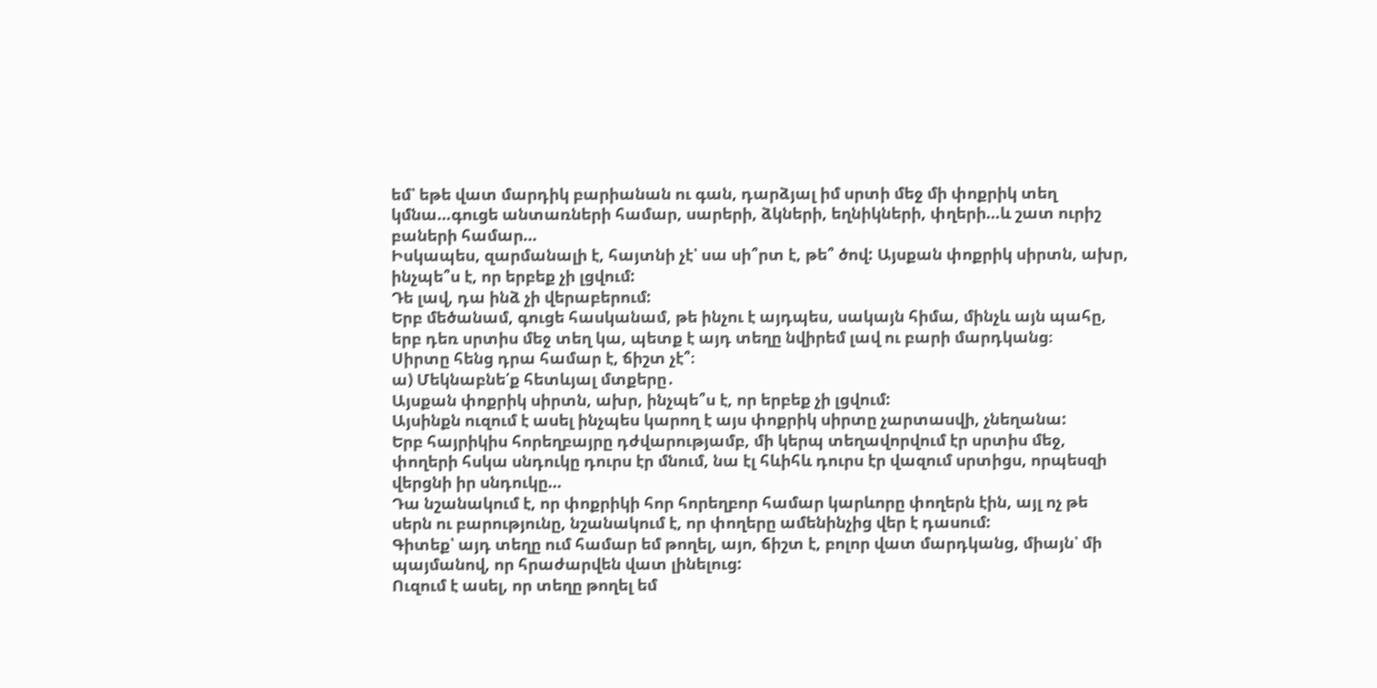եմ՝ եթե վատ մարդիկ բարիանան ու գան, դարձյալ իմ սրտի մեջ մի փոքրիկ տեղ կմնա…գուցե անտառների համար, սարերի, ձկների, եղնիկների, փղերի…և շատ ուրիշ բաների համար…
Իսկապես, զարմանալի է, հայտնի չէ՝ սա սի՞րտ է, թե՞ ծով: Այսքան փոքրիկ սիրտն, ախր, ինչպե՞ս է, որ երբեք չի լցվում:
Դե լավ, դա ինձ չի վերաբերում:
Երբ մեծանամ, գուցե հասկանամ, թե ինչու է այդպես, սակայն հիմա, մինչև այն պահը, երբ դեռ սրտիս մեջ տեղ կա, պետք է այդ տեղը նվիրեմ լավ ու բարի մարդկանց։
Սիրտը հենց դրա համար է, ճիշտ չէ՞։
ա) Մեկնաբնե՛ք հետևյալ մտքերը․
Այսքան փոքրիկ սիրտն, ախր, ինչպե՞ս է, որ երբեք չի լցվում:
Այսինքն ուզում է ասել ինչպես կարող է այս փոքրիկ սիրտը չարտասվի, չնեղանա:
Երբ հայրիկիս հորեղբայրը դժվարությամբ, մի կերպ տեղավորվում էր սրտիս մեջ, փողերի հսկա սնդուկը դուրս էր մնում, նա էլ հևիհև դուրս էր վազում սրտիցս, որպեսզի վերցնի իր սնդուկը…
Դա նշանակում է, որ փոքրիկի հոր հորեղբոր համար կարևորը փողերն էին, այլ ոչ թե սերն ու բարությունը, նշանակում է, որ փողերը ամենինչից վեր է դասում:
Գիտեք՝ այդ տեղը ում համար եմ թողել, այո, ճիշտ է, բոլոր վատ մարդկանց, միայն՝ մի պայմանով, որ հրաժարվեն վատ լինելուց:
Ուզում է ասել, որ տեղը թողել եմ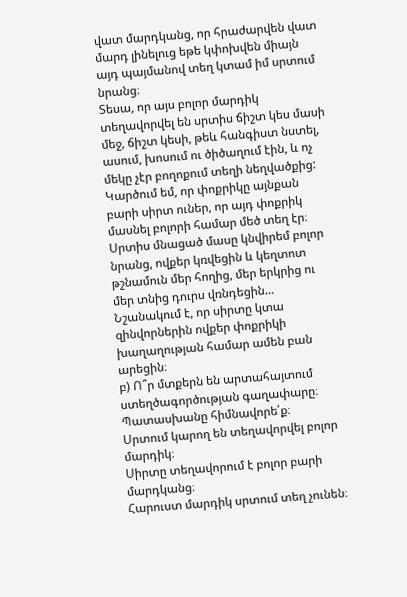վատ մարդկանց, որ հրաժարվեն վատ մարդ լինելուց եթե կփոխվեն միայն այդ պայմանով տեղ կտամ իմ սրտում նրանց։
Տեսա, որ այս բոլոր մարդիկ տեղավորվել են սրտիս ճիշտ կես մասի մեջ, ճիշտ կեսի, թեև հանգիստ նստել, ասում, խոսում ու ծիծաղում էին, և ոչ մեկը չէր բողոքում տեղի նեղվածքից:
Կարծում եմ, որ փոքրիկը այնքան բարի սիրտ ուներ, որ այդ փոքրիկ մասնել բոլորի համար մեծ տեղ էր։
Սրտիս մնացած մասը կնվիրեմ բոլոր նրանց, ովքեր կռվեցին և կեղտոտ թշնամուն մեր հողից, մեր երկրից ու մեր տնից դուրս վռնդեցին…
Նշանակում է, որ սիրտը կտա զինվորներին ովքեր փոքրիկի խաղաղության համար ամեն բան արեցին։
բ) Ո՞ր մտքերն են արտահայտում ստեղծագործության գաղափարը։ Պատասխանը հիմնավորե՛ք։
Սրտում կարող են տեղավորվել բոլոր մարդիկ։
Սիրտը տեղավորում է բոլոր բարի մարդկանց։
Հարուստ մարդիկ սրտում տեղ չունեն։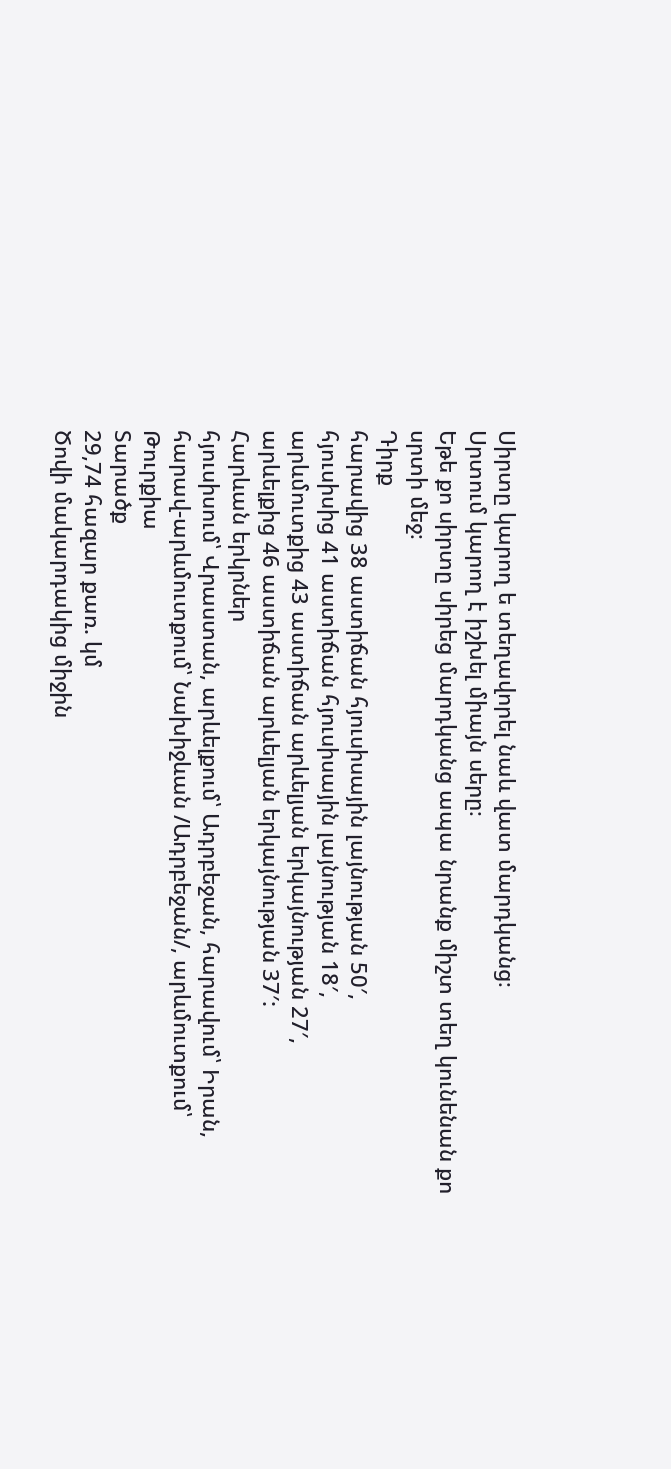Սիրտը կարող ե տեղավորել նաև վատ մարդկանց։
Սրտում կարող է իշխել միայն սերը։
Եթե քո սիրտը սիրեց մարդկանց ապա նրանք միշտ տեղ կունենան քո սրտի մեջ։
Դիրք
հարավից 38 աստիճան հյուսիսային լայնության 50′,
հյուսիսից 41 աստիճան հյուսիսային լայնության 18′,
արևմուտքից 43 աստիճան արևելյան երկայնության 27′,
արևելքից 46 աստիճան արևելյան երկայնության 37′:
Հարևան երկրներ
հյուսիսում՝ Վրաստան, արևելքում՝ Ադրբեջան, հարավում՝ Իրան, հարավ-արևմուտքում՝ Նախիջևան /Ադրբեջան/, արևմուտքում՝ Թուրքիա
Տարածք
29,74 հազար քառ. կմ
Ծովի մակարդակից միջին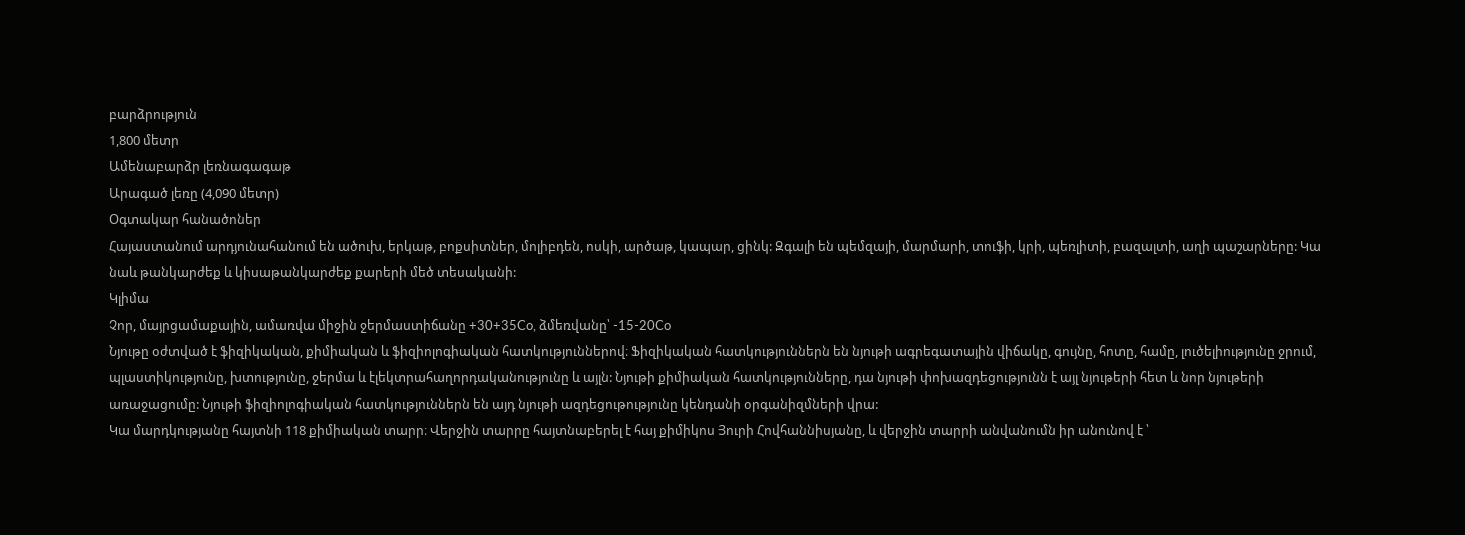բարձրություն
1,800 մետր
Ամենաբարձր լեռնագագաթ
Արագած լեռը (4,090 մետր)
Օգտակար հանածոներ
Հայաստանում արդյունահանում են ածուխ, երկաթ, բոքսիտներ, մոլիբդեն, ոսկի, արծաթ, կապար, ցինկ: Զգալի են պեմզայի, մարմարի, տուֆի, կրի, պեռլիտի, բազալտի, աղի պաշարները: Կա նաև թանկարժեք և կիսաթանկարժեք քարերի մեծ տեսականի:
Կլիմա
Չոր, մայրցամաքային, ամառվա միջին ջերմաստիճանը +30+35Co, ձմեռվանը՝ -15-20Co
Նյութը օժտված է ֆիզիկական, քիմիական և ֆիզիոլոգիական հատկություններով։ Ֆիզիկական հատկություններն են նյութի ագրեգատային վիճակը, գույնը, հոտը, համը, լուծելիությունը ջրում, պլաստիկությունը, խտությունը, ջերմա և էլեկտրահաղորդականությունը և այլն: Նյութի քիմիական հատկությունները, դա նյութի փոխազդեցությունն է այլ նյութերի հետ և նոր նյութերի առաջացումը: Նյութի ֆիզիոլոգիական հատկություններն են այդ նյութի ազդեցութությունը կենդանի օրգանիզմների վրա:
Կա մարդկությանը հայտնի 118 քիմիական տարր։ Վերջին տարրը հայտնաբերել է հայ քիմիկոս Յուրի Հովհաննիսյանը, և վերջին տարրի անվանումն իր անունով է ՝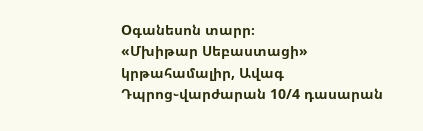Oգանեսոն տարր։
«Մխիթար Սեբաստացի» կրթահամալիր, Ավագ Դպրոց֊վարժարան 10/4 դասարան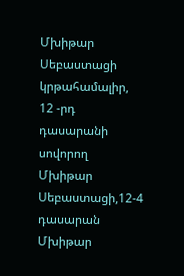Մխիթար Սեբաստացի կրթահամալիր, 12 -րդ դասարանի սովորող
Մխիթար Սեբաստացի,12-4 դասարան
Մխիթար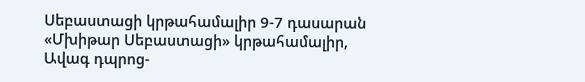Սեբաստացի կրթահամալիր 9-7 դասարան
«Մխիթար Սեբաստացի» կրթահամալիր, Ավագ դպրոց-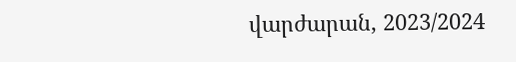վարժարան, 2023/2024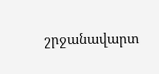շրջանավարտ